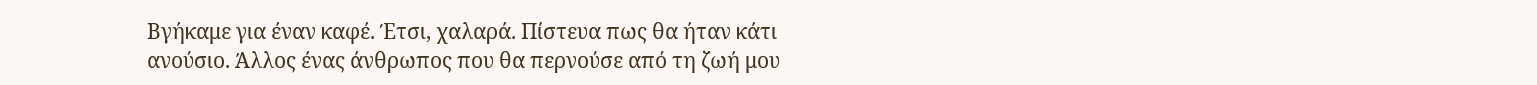Βγήκαμε για έναν καφέ. Έτσι, χαλαρά. Πίστευα πως θα ήταν κάτι ανούσιο. Άλλος ένας άνθρωπος που θα περνούσε από τη ζωή μου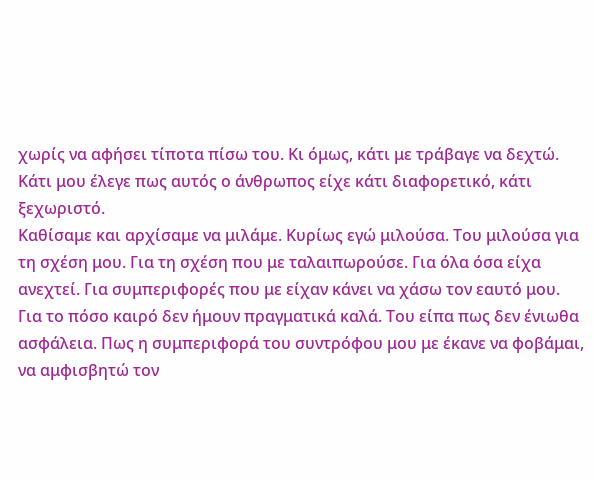χωρίς να αφήσει τίποτα πίσω του. Κι όμως, κάτι με τράβαγε να δεχτώ. Κάτι μου έλεγε πως αυτός ο άνθρωπος είχε κάτι διαφορετικό, κάτι ξεχωριστό.
Καθίσαμε και αρχίσαμε να μιλάμε. Κυρίως εγώ μιλούσα. Του μιλούσα για τη σχέση μου. Για τη σχέση που με ταλαιπωρούσε. Για όλα όσα είχα ανεχτεί. Για συμπεριφορές που με είχαν κάνει να χάσω τον εαυτό μου. Για το πόσο καιρό δεν ήμουν πραγματικά καλά. Του είπα πως δεν ένιωθα ασφάλεια. Πως η συμπεριφορά του συντρόφου μου με έκανε να φοβάμαι, να αμφισβητώ τον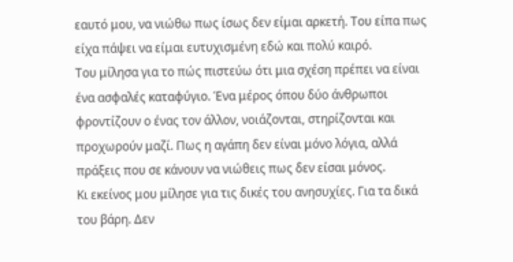εαυτό μου, να νιώθω πως ίσως δεν είμαι αρκετή. Του είπα πως είχα πάψει να είμαι ευτυχισμένη εδώ και πολύ καιρό.
Του μίλησα για το πώς πιστεύω ότι μια σχέση πρέπει να είναι ένα ασφαλές καταφύγιο. Ένα μέρος όπου δύο άνθρωποι φροντίζουν ο ένας τον άλλον, νοιάζονται, στηρίζονται και προχωρούν μαζί. Πως η αγάπη δεν είναι μόνο λόγια, αλλά πράξεις που σε κάνουν να νιώθεις πως δεν είσαι μόνος.
Κι εκείνος μου μίλησε για τις δικές του ανησυχίες. Για τα δικά του βάρη. Δεν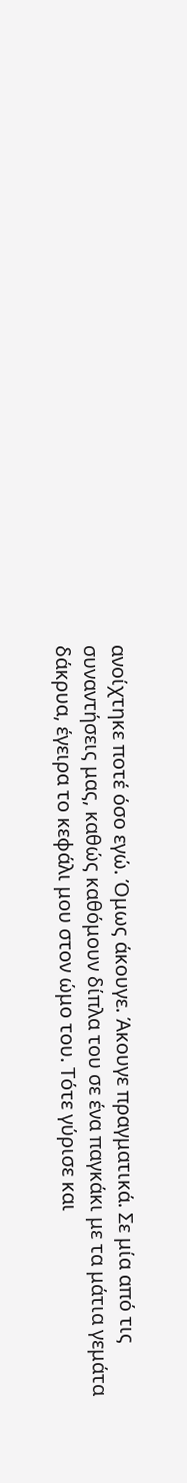ανοίχτηκε ποτέ όσο εγώ. Όμως άκουγε. Άκουγε πραγματικά. Σε μία από τις συναντήσεις μας, καθώς καθόμουν δίπλα του σε ένα παγκάκι με τα μάτια γεμάτα δάκρυα, έγειρα το κεφάλι μου στον ώμο του. Τότε γύρισε και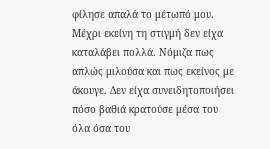φίλησε απαλά το μέτωπό μου. Μέχρι εκείνη τη στιγμή δεν είχα καταλάβει πολλά. Νόμιζα πως απλώς μιλούσα και πως εκείνος με άκουγε. Δεν είχα συνειδητοποιήσει πόσο βαθιά κρατούσε μέσα του όλα όσα του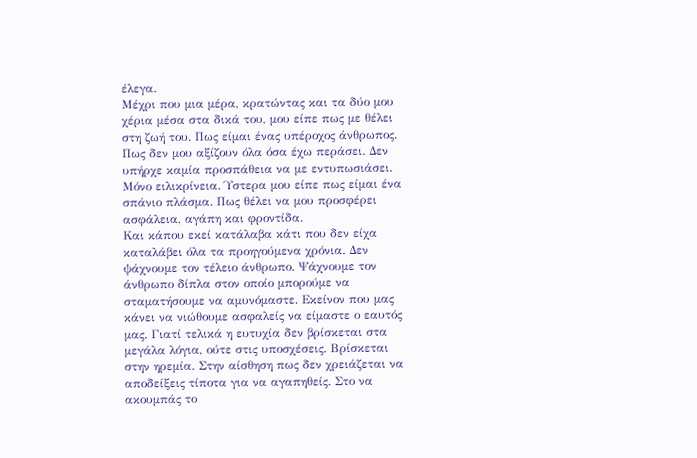έλεγα.
Μέχρι που μια μέρα, κρατώντας και τα δύο μου χέρια μέσα στα δικά του, μου είπε πως με θέλει στη ζωή του. Πως είμαι ένας υπέροχος άνθρωπος. Πως δεν μου αξίζουν όλα όσα έχω περάσει. Δεν υπήρχε καμία προσπάθεια να με εντυπωσιάσει. Μόνο ειλικρίνεια. Ύστερα μου είπε πως είμαι ένα σπάνιο πλάσμα. Πως θέλει να μου προσφέρει ασφάλεια, αγάπη και φροντίδα.
Και κάπου εκεί κατάλαβα κάτι που δεν είχα καταλάβει όλα τα προηγούμενα χρόνια. Δεν ψάχνουμε τον τέλειο άνθρωπο. Ψάχνουμε τον άνθρωπο δίπλα στον οποίο μπορούμε να σταματήσουμε να αμυνόμαστε. Εκείνον που μας κάνει να νιώθουμε ασφαλείς να είμαστε ο εαυτός μας. Γιατί τελικά η ευτυχία δεν βρίσκεται στα μεγάλα λόγια, ούτε στις υποσχέσεις. Βρίσκεται στην ηρεμία. Στην αίσθηση πως δεν χρειάζεται να αποδείξεις τίποτα για να αγαπηθείς. Στο να ακουμπάς το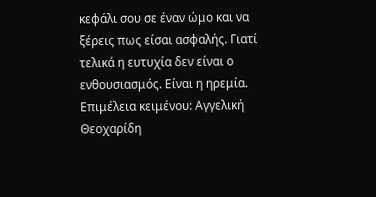κεφάλι σου σε έναν ώμο και να ξέρεις πως είσαι ασφαλής. Γιατί τελικά η ευτυχία δεν είναι ο ενθουσιασμός. Είναι η ηρεμία.
Επιμέλεια κειμένου: Αγγελική Θεοχαρίδη